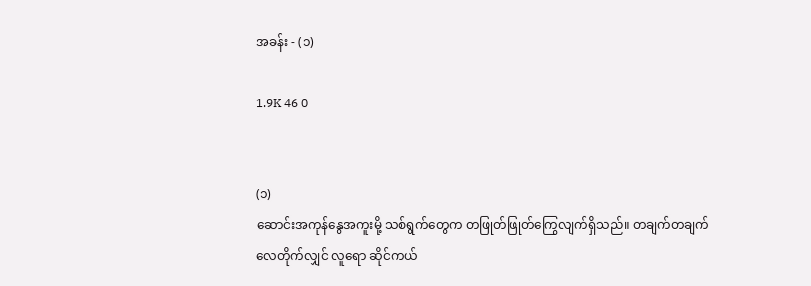အခန်း - (၁)

1.9K 46 0


(၁)
ဆောင်းအကုန်နွေအကူးမို့ သစ်ရွက်တွေက တဖြုတ်ဖြုတ်ကြွေလျက်ရှိသည်။ တချက်တချက်လေတိုက်လျှင် လူရော ဆိုင်ကယ်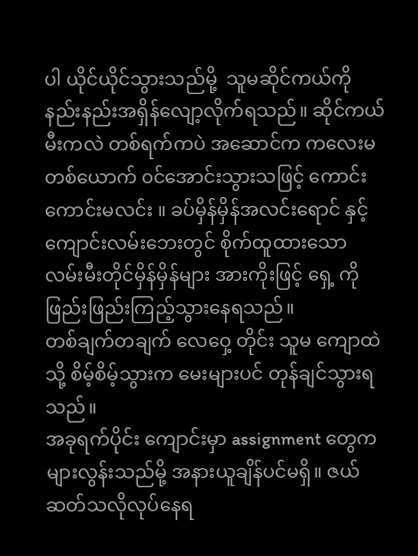ပါ ယိုင်ယိုင်သွားသည်မို့  သူမဆိုင်ကယ်ကို နည်းနည်းအရှိန်လျော့လိုက်ရသည်။ ဆိုင်ကယ်မီးကလဲ တစ်ရက်ကပဲ အဆောင်က ကလေးမတစ်ယောက် ၀င်အောင်းသွားသဖြင့် ကောင်းကောင်းမလင်း ။ ခပ်မှိန်မှိန်အလင်းရောင် နှင့် ကျောင်းလမ်းဘေးတွင် စိုက်ထူထားသော လမ်းမီးတိုင်မှိန်မှိန်များ အားကိုးဖြင့် ရှေ့ ကို ဖြည်းဖြည်းကြည့်သွားနေရသည်။
တစ်ချက်တချက် လေဝှေ့ တိုင်း သူမ ကျောထဲသို့ စိမ့်စိမ့်သွားက မေးများပင် တုန်ချင်သွားရသည်။
အခုရက်ပိုင်း ကျောင်းမှာ assignment တွေက များလွန်းသည်မို့ အနားယူချိန်ပင်မရှိ။ ဇယ်ဆတ်သလိုလုပ်နေရ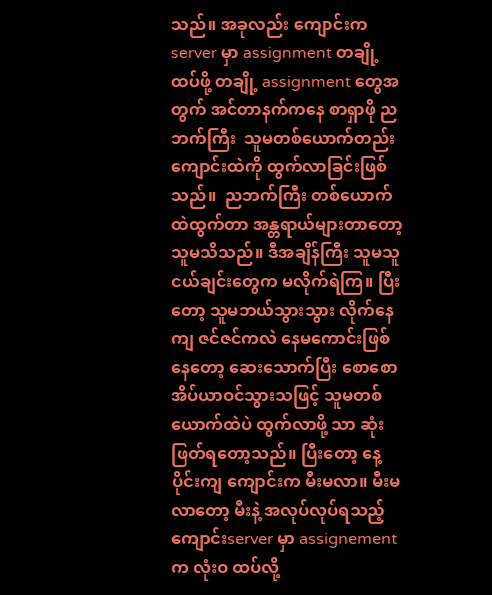သည်။ အခုလည်း ကျောင်းက server မှာ assignment တချို့ ထပ်ဖို့ တချို့ assignment တွေအတွက် အင်တာနက်ကနေ စာရှာဖို ညဘက်ကြီး  သူမတစ်ယောက်တည်း ကျောင်းထဲကို ထွက်လာခြင်းဖြစ်သည်။  ညဘက်ကြီး တစ်ယောက်ထဲထွက်တာ အန္တရာယ်များတာတော့ သူမသိသည်။ ဒီအချိန်ကြီး သူမသူငယ်ချင်းတွေက မလိုက်ရဲကြ။ ပြီးတော့ သူမဘယ်သွားသွား လိုက်နေကျ ဇင်ဇင်ကလဲ နေမကောင်းဖြစ်နေတော့ ဆေးသောက်ပြီး စောစောအိပ်ယာဝင်သွားသဖြင့် သူမတစ်ယောက်ထဲပဲ ထွက်လာဖို့ သာ ဆုံးဖြတ်ရတော့သည်။ ပြီးတော့ နေ့ ပိုင်းကျ ကျောင်းက မီးမလာ။ မီးမလာတော့ မီးနဲ့ အလုပ်လုပ်ရသည့် ကျောင်းserver မှာ assignement က လုံးဝ ထပ်လို့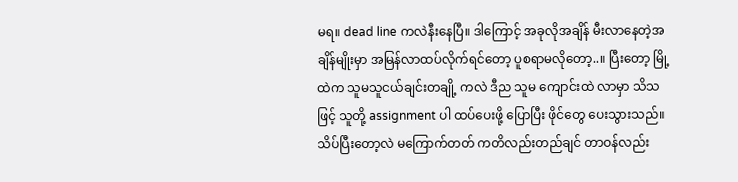မရ။ dead line ကလဲနီးနေပြီ။ ဒါကြောင့် အခုလိုအချိန် မီးလာနေတဲ့အချိန်မျိုးမှာ အမြန်လာထပ်လိုက်ရင်တော့ ပူစရာမလိုတော့..။ ပြီးတော့ မြို့ ထဲက သူမသူငယ်ချင်းတချို့ ကလဲ ဒီည သူမ ကျောင်းထဲ လာမှာ သိသဖြင့် သူတို့ assignment ပါ ထပ်ပေးဖို့ ပြောပြီး ဖိုင်တွေ ပေးသွားသည်။ သိပ်ပြီးတော့လဲ မကြောက်တတ် ကတိလည်းတည်ချင် တာဝန်လည်း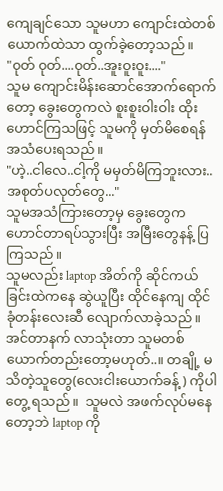ကျေချင်သော သူမဟာ ကျောင်းထဲတစ်ယောက်ထဲသာ ထွက်ခဲ့တော့သည်။
"၀ုတ် ၀ုတ်....၀ုတ်..အူးဝူးဝူး...."
သူမ ကျောင်းမိန်းဆောင်အောက်ရောက်တော့ ခွေးတွေကလဲ စူးစူးဝါးဝါး ထိုးဟောင်ကြသဖြင့် သူမကို မှတ်မိစေရန် အသံပေးရသည်။
"ဟဲ့..ငါလေ..ငါ့ကို မမှတ်မိကြဘူးလား..အစုတ်ပလုတ်တွေ..."
သူမအသံကြားတော့မှ ခွေးတွေက ဟောင်တာရပ်သွားပြီး အမြီးတွေနန့် ပြကြသည်။
သူမလည်း laptop အိတ်ကို ဆိုင်ကယ်ခြင်းထဲကနေ ဆွဲယူပြီး ထိုင်နေကျ ထိုင်ခုံတန်းလေးဆီ လျောက်လာခဲ့သည်။ အင်တာနက် လာသုံးတာ သူမတစ်ယောက်တည်းတော့မဟုတ်..။ တချို့ မသိတဲ့သူတွေ(လေးငါးယောက်ခန့် ) ကိုပါ တွေ့ ရသည်။  သူမလဲ အဖက်လုပ်မနေတော့ဘဲ laptop ကို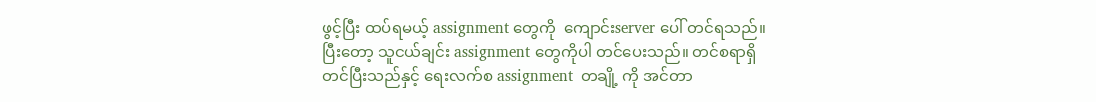ဖွင့်ပြီး ထပ်ရမယ့် assignment တွေကို  ကျောင်းserver ပေါ် တင်ရသည်။ ပြီးတော့ သူငယ်ချင်း assignment တွေကိုပါ တင်ပေးသည်။ တင်စရာရှိတင်ပြီးသည်နှင့် ရေးလက်စ assignment  တချို့ ကို အင်တာ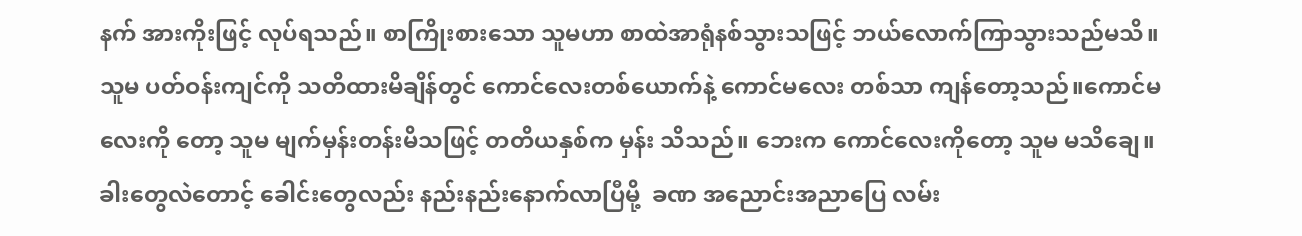နက် အားကိုးဖြင့် လုပ်ရသည်။ စာကြိုးစားသော သူမဟာ စာထဲအာရုံနစ်သွားသဖြင့် ဘယ်လောက်ကြာသွားသည်မသိ။ သူမ ပတ်ဝန်းကျင်ကို သတိထားမိချိန်တွင် ကောင်လေးတစ်ယောက်နဲ့ ကောင်မလေး တစ်သာ ကျန်တော့သည်။ကောင်မလေးကို တော့ သူမ မျက်မှန်းတန်းမိသဖြင့် တတိယနှစ်က မှန်း သိသည်။ ဘေးက ကောင်လေးကိုတော့ သူမ မသိချေ။ ခါးတွေလဲတောင့် ခေါင်းတွေလည်း နည်းနည်းနောက်လာပြီမို့  ခဏ အညောင်းအညာပြေ လမ်း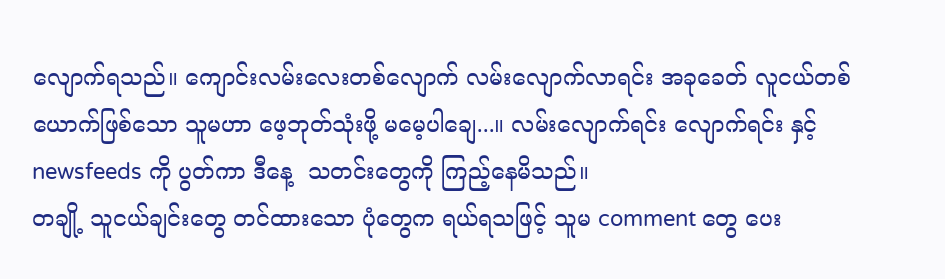လျောက်ရသည်။ ကျောင်းလမ်းလေးတစ်လျောက် လမ်းလျောက်လာရင်း အခုခေတ် လူငယ်တစ်ယောက်ဖြစ်သော သူမဟာ ဖေ့ဘုတ်သုံးဖို့ မမေ့ပါချေ...။ လမ်းလျောက်ရင်း လျောက်ရင်း နှင့် newsfeeds ကို ပွတ်ကာ ဒီနေ့  သတင်းတွေကို ကြည့်နေမိသည်။
တချို့ သူငယ်ချင်းတွေ တင်ထားသော ပုံတွေက ရယ်ရသဖြင့် သူမ comment တွေ ပေး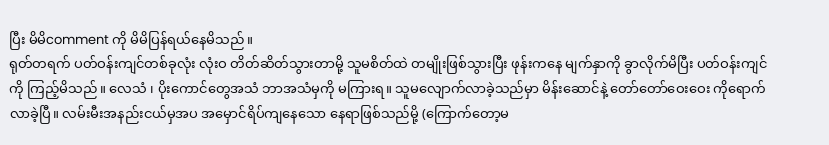ပြီး မိမိcomment ကို မိမိပြန်ရယ်နေမိသည်။
ရုတ်တရက် ပတ်ဝန်းကျင်တစ်ခုလုံး လုံးဝ တိတ်ဆိတ်သွားတာမို့ သူမစိတ်ထဲ တမျိုးဖြစ်သွားပြီး ဖုန်းကနေ မျက်နှာကို ခွာလိုက်မိပြီး ပတ်ဝန်းကျင်ကို ကြည့်မိသည်။ လေသံ ၊ ပိုးကောင်တွေအသံ ဘာအသံမှကို မကြားရ။ သူမလျောက်လာခဲ့သည်မှာ မိန်းဆောင်နဲ့ တော်တော်ဝေးဝေး ကိုရောက်လာခဲ့ပြီ။ လမ်းမီးအနည်းငယ်မှအပ အမှောင်ရိပ်ကျနေသော နေရာဖြစ်သည်မို့ (ကြောက်တော့မ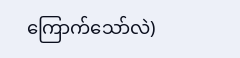ကြောက်သော်လဲ)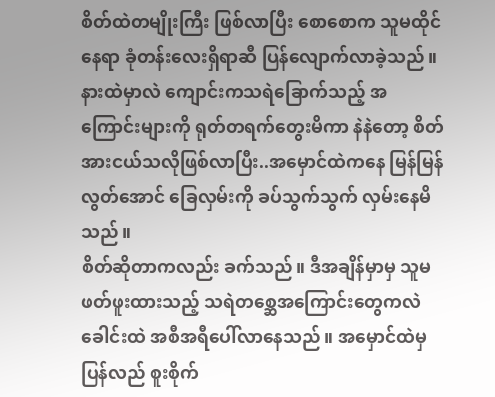စိတ်ထဲတမျိုးကြီး ဖြစ်လာပြီး စောစောက သူမထိုင်နေရာ ခုံတန်းလေးရှိရာဆီ ပြန်လျောက်လာခဲ့သည်။
နားထဲမှာလဲ ကျောင်းကသရဲခြောက်သည့် အကြောင်းများကို ရုတ်တရက်တွေးမိကာ နဲနဲတော့ စိတ်အားငယ်သလိုဖြစ်လာပြီး..အမှောင်ထဲကနေ မြန်မြန်လွတ်အောင် ခြေလှမ်းကို ခပ်သွက်သွက် လှမ်းနေမိသည်။
စိတ်ဆိုတာကလည်း ခက်သည်။ ဒီအချိန်မှာမှ သူမဖတ်ဖူးထားသည့် သရဲတစ္ဆေအကြောင်းတွေကလဲ ခေါင်းထဲ အစီအရီပေါ်လာနေသည်။ အမှောင်ထဲမှ ပြန်လည် စူးစိုက်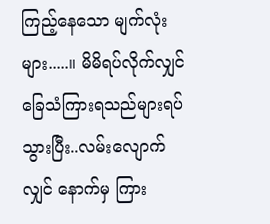ကြည့်နေသော မျက်လုံးများ.....။ မိမိရပ်လိုက်လျှင် ခြေသံကြားရသည်များရပ်သွားပြီး..လမ်းလျောက်လျှင် နောက်မှ ကြား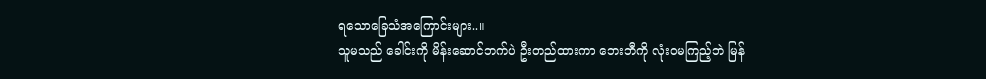ရသောခြေသံအကြောင်းများ..။
သူမသည် ခေါင်းကို မိန်းဆောင်ဘက်ပဲ ဦးတည်ထားကာ ဘေးဘီကို လုံးဝမကြည့်ဘဲ မြန်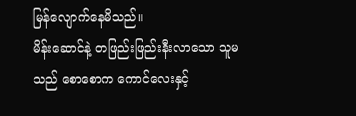မြန်လျောက်နေမိသည်။
မိန်းဆောင်နဲ့ တဖြည်းဖြည်းနီးလာသော သူမသည် စောစောက ကောင်လေးနှင့်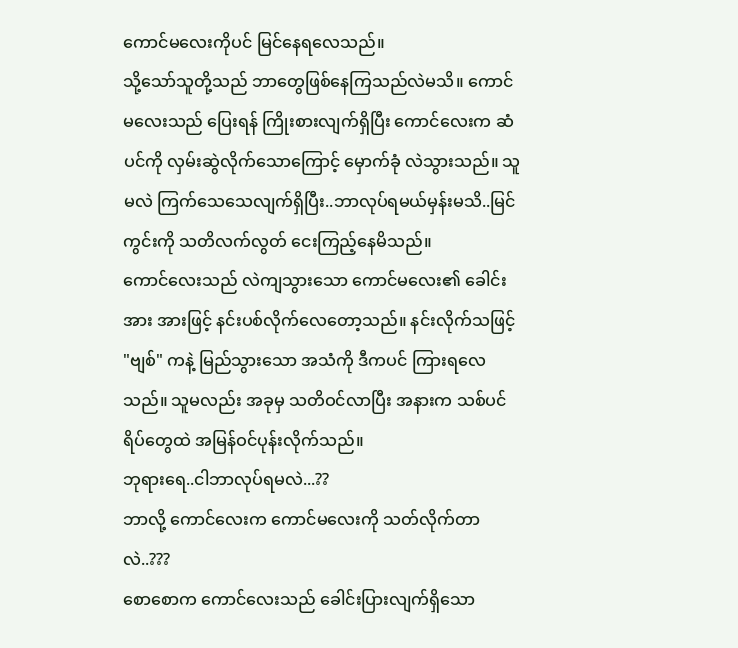ကောင်မလေးကိုပင် မြင်နေရလေသည်။
သို့သော်သူတို့သည် ဘာတွေဖြစ်နေကြသည်လဲမသိ။ ကောင်မလေးသည် ပြေးရန် ကြိုးစားလျက်ရှိပြီး ကောင်လေးက ဆံပင်ကို လှမ်းဆွဲလိုက်သောကြောင့် မှောက်ခုံ လဲသွားသည်။ သူမလဲ ကြက်သေသေလျက်ရှိပြီး..ဘာလုပ်ရမယ်မှန်းမသိ..မြင်ကွင်းကို သတိလက်လွတ် ငေးကြည့်နေမိသည်။
ကောင်လေးသည် လဲကျသွားသော ကောင်မလေး၏ ခေါင်းအား အားဖြင့် နင်းပစ်လိုက်လေတော့သည်။ နင်းလိုက်သဖြင့်
"ဗျစ်" ကနဲ့ မြည်သွားသော အသံကို ဒီကပင် ကြားရလေသည်။ သူမလည်း အခုမှ သတိဝင်လာပြီး အနားက သစ်ပင်ရိပ်တွေထဲ အမြန်ဝင်ပုန်းလိုက်သည်။
ဘုရားရေ..ငါဘာလုပ်ရမလဲ...??
ဘာလို့ ကောင်လေးက ကောင်မလေးကို သတ်လိုက်တာလဲ..???
စောစောက ကောင်လေးသည် ခေါင်းပြားလျက်ရှိသော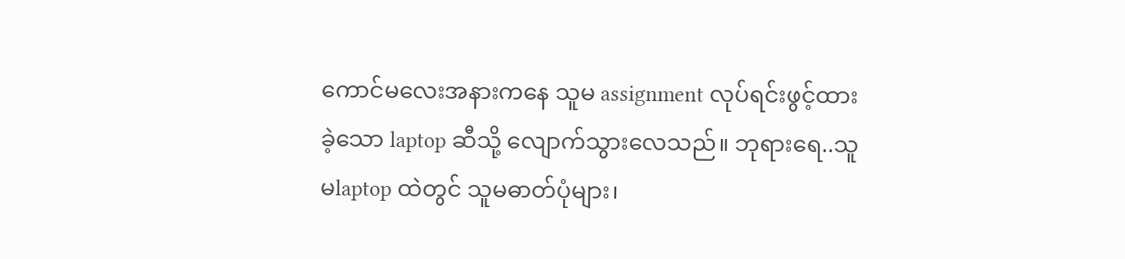ကောင်မလေးအနားကနေ သူမ assignment လုပ်ရင်းဖွင့်ထားခဲ့သော laptop ဆီသို့ လျောက်သွားလေသည်။ ဘုရားရေ..သူမlaptop ထဲတွင် သူမဓာတ်ပုံများ၊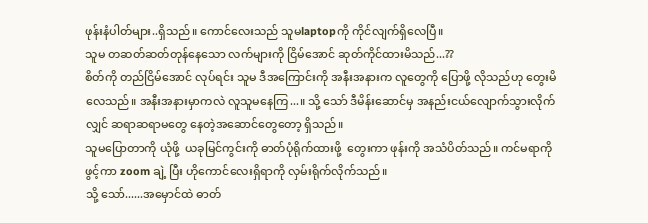ဖုန်းနံပါတ်များ..ရှိသည်။ ကောင်လေးသည် သူမlaptopကို ကိုင်လျက်ရှိလေပြီ။
သူမ တဆတ်ဆတ်တုန်နေသော လက်များကို ငြိမ်အောင် ဆုတ်ကိုင်ထားမိသည်...??
စိတ်ကို တည်ငြိမ်အောင် လုပ်ရင်း သူမ ဒီအကြောင်းကို အနီးအနားက လူတွေကို ပြောဖို့ လိုသည်ဟု တွေးမိလေသည်။ အနီးအနားမှာကလဲ လူသူမနေကြ...။ သို့ သော် ဒီမိန်းဆောင်မှ အနည်းငယ်လျောက်သွားလိုက်လျှင် ဆရာဆရာမတွေ နေတဲ့အဆောင်တွေတော့ ရှိသည်။
သူမပြောတာကို ယုံဖို့  ယခုမြင်ကွင်းကို ဓာတ်ပုံရိုက်ထားဖို့  တွေးကာ ဖုန်းကို အသံပိတ်သည်။ ကင်မရာကို ဖွင့်ကာ zoom ချဲ့ ပြီး ဟိုကောင်လေးရှိရာကို လှမ်းရိုက်လိုက်သည်။
သို့ သော်......အမှောင်ထဲ ဓာတ်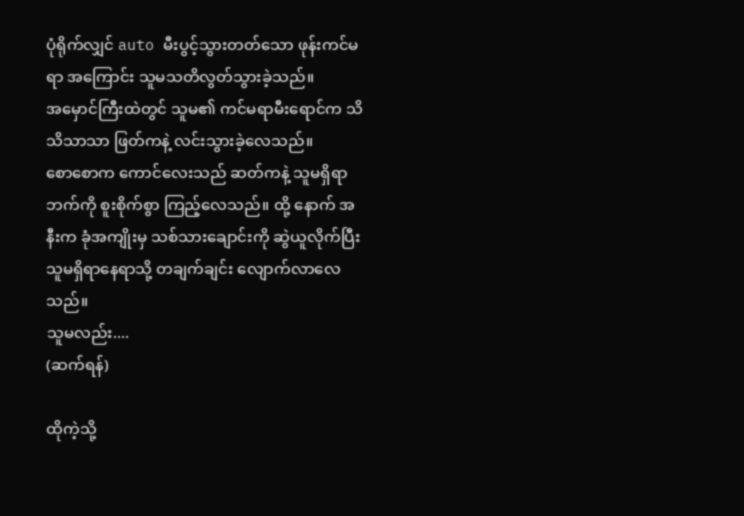ပုံရိုက်လျှင် auto မီးပွင့်သွားတတ်သော ဖုန်းကင်မရာ အကြောင်း သူမသတိလွတ်သွားခဲ့သည်။
အမှောင်ကြီးထဲတွင် သူမ၏ ကင်မရာမီးရောင်က သိသိသာသာ ဖြတ်ကနဲ့ လင်းသွားခဲ့လေသည်။
စောစောက ကောင်လေးသည် ဆတ်ကနဲ့ သူမရှိရာဘက်ကို စူးစိုက်စွာ ကြည့်လေသည်။ ထို့ နောက် အနီးက ခုံအကျိုးမှ သစ်သားချောင်းကို ဆွဲယူလိုက်ပြီး သူမရှိရာနေရာသို့ တချက်ချင်း လျောက်လာလေသည်။
သူမလည်း....
(ဆက်ရန်)

ထိုကဲ့သို့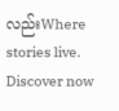လည်းWhere stories live. Discover now